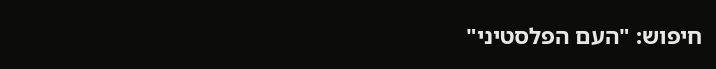חיפוש: "העם הפלסטיני"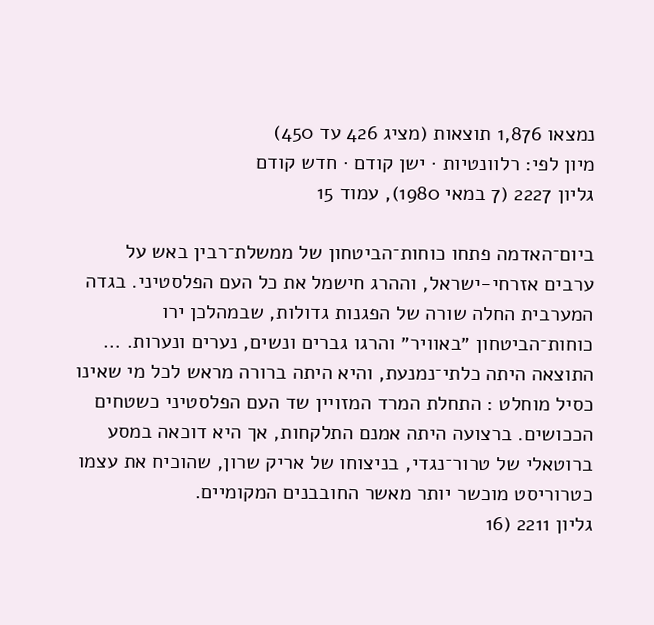נמצאו 1,876 תוצאות (מציג 426 עד 450)
מיון לפי: רלוונטיות · ישן קודם · חדש קודם
גליון 2227 (7 במאי 1980), עמוד 15

ביום־האדמה פתחו כוחות־הביטחון של ממשלת־רבין באש על ערבים אזרחי-ישראל, וההרג חישמל את כל העם הפלסטיני. בגדה המערבית החלה שורה של הפגנות גדולות, שבמהלכן ירו כוחות־הביטחון ״באוויר״ והרגו גברים ונשים, נערים ונערות. … התוצאה היתה כלתי־נמנעת, והיא היתה ברורה מראש לכל מי שאינו כסיל מוחלט : התחלת המרד המזויין שד העם הפלסטיני כשטחים הככושים. ברצועה היתה אמנם התלקחות, אך היא דוכאה במסע ברוטאלי של טרור־נגדי, בניצוחו של אריק שרון, שהוכיח את עצמו כטרוריסט מוכשר יותר מאשר החובבנים המקומיים.
גליון 2211 (16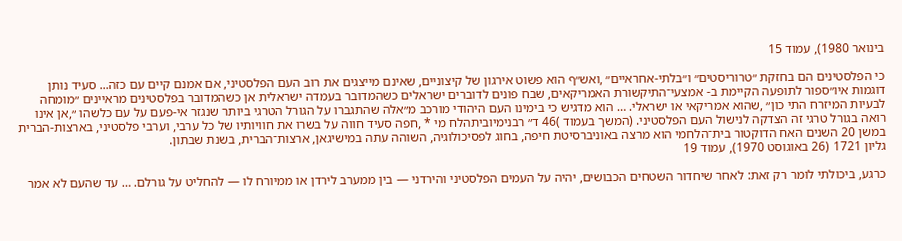בינואר 1980), עמוד 15

כי הפלסטינים הם בחזקת ״טרוריסטים״ ו״בלתי-אחראיים״ ,ואש״ף הוא פשוט אירגון של קיצוניים, שאינם מייצגים את רוב העם הפלסטיני, אם אמנם קיים עם כזה... סעיד נותן דוגמות איו״ספור לתופעה הקיימת ב- אמצעי־התיקשורת האמריקאים, שבח פונים לדוברים ישראלים כשהמדובר בעמדה ישראלית אן כשהמדובר בפלסטינים מראיינים ״מומחה לבעיות המיזרח התי כון״ ,שהוא אמריקאי או ישראלי. … הוא מדגיש כי בימינו העם היהודי מורכב מ״אלה שהתגברו על הגורל הטרגי ביותר שנגזר אי-פעם על עם כלשהו ״,אן אינו רואה בגורל טרגי זה הצדקה לנישול העם הפלסטיני. (המשך בעמוד )46 ד״ רבנימיוביתהלח מי * ,חפה סעיד חווה על בשרו את חוויותיו של כל ערבי, וערבי פלסטיני, בארצות-הברית במשן 20 השנים האח הדוקטור בית־הלחמי הוא מרצה באוניברסיטת חיפה, בחוג לפסיכולוגיה, השוהה עתה במישיגאן, ארצות־הברית, בשנת שבתון.
גליון 1721 (26 באוגוסט 1970), עמוד 19

כרגע, ביכולתי לומר רק זאת: לאחר שיחדור השטחים הכבושים, יהיה על העמים הפלסטיני והירדני — בין ממערב לירדן או ממיורח לו — להחליט על גורלם. … עד שהעם לא אמר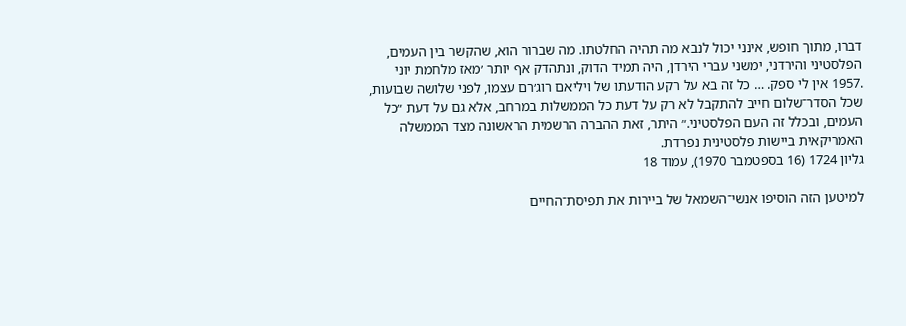דברו, מתוך חופש, אינני יכול לנבא מה תהיה החלטתו. מה שברור הוא, שהקשר בין העמים, הפלסטיני והירדני, ימשני עברי הירדן, היה תמיד הדוק, ונתהדק אף יותר ׳מאז מלחמת יוני .1957 אין לי ספק. … כל זה בא על רקע הודעתו של ויליאם רוג׳רם עצמו, לפני שלושה שבועות, שכל הסדר־שלום חייב להתקבל לא רק על דעת כל הממשלות במרחב, אלא גם על דעת ״כל העמים, ובכלל זה העם הפלסטיני.״ היתר, זאת ההברה הרשמית הראשונה מצד הממשלה האמריקאית ביישות פלסטינית נפרדת.
גליון 1724 (16 בספטמבר 1970), עמוד 18

למיטען הזה הוסיפו אנשי־השמאל של ביירות את תפיסת־החיים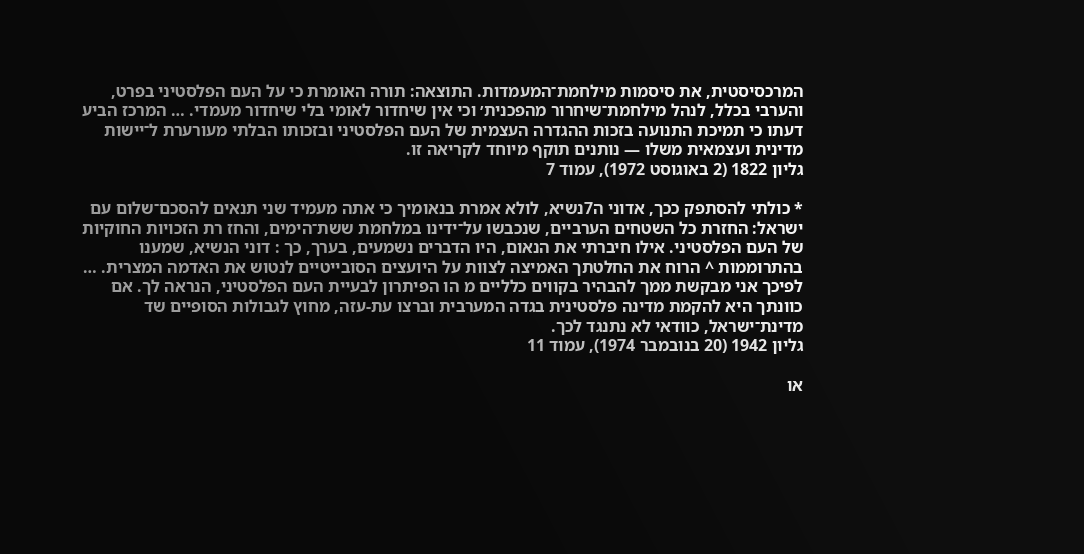המרכסיסטית, את סיסמות מילחמת־המעמדות. התוצאה: תורה האומרת כי על העם הפלסטיני בפרט, והערבי בכלל, לנהל מילחמת־שיחרור מהפכנית׳ וכי אין שיחדור לאומי בלי שיחדור מעמדי. … המרכז הביע דעתו כי תמיכת התנועה בזכות ההגדרה העצמית של העם הפלסטיני ובזכותו הבלתי מעורערת ל־יישות מדינית ועצמאית משלו — נותנים תוקף מיוחד לקריאה זו.
גליון 1822 (2 באוגוסט 1972), עמוד 7

* כולתי להסתפק ככך, אדוני ה7נשיא, לולא אמרת בנאומיך כי אתה מעמיד שני תנאים להסכם־שלום עם ישראל: החזרת כל השטחים הערביים, שנכבשו על־ידינו במלחמת ששת־הימים, והחז רת הזכויות החוקיות של העם הפלסטיני. אילו חיברתי את הנאום, היו הדברים נשמעים, בערך, כך : דוני הנשיא, שמענו בהתרוממות ^ הרוח את החלטתך האמיצה לצוות על היועצים הסובייטיים לנטוש את האדמה המצרית. … לפיכך אני מבקשת ממך להבהיר בקווים כלליים מ הו הפיתרון לבעיית העם הפלסטיני, הנראה לך. אם כוונתך היא להקמת מדינה פלסטינית בגדה המערבית וברצו עת-עזה, מחוץ לגבולות הסופיים שד מדינת־ישראל, כוודאי לא נתנגד לכך.
גליון 1942 (20 בנובמבר 1974), עמוד 11

או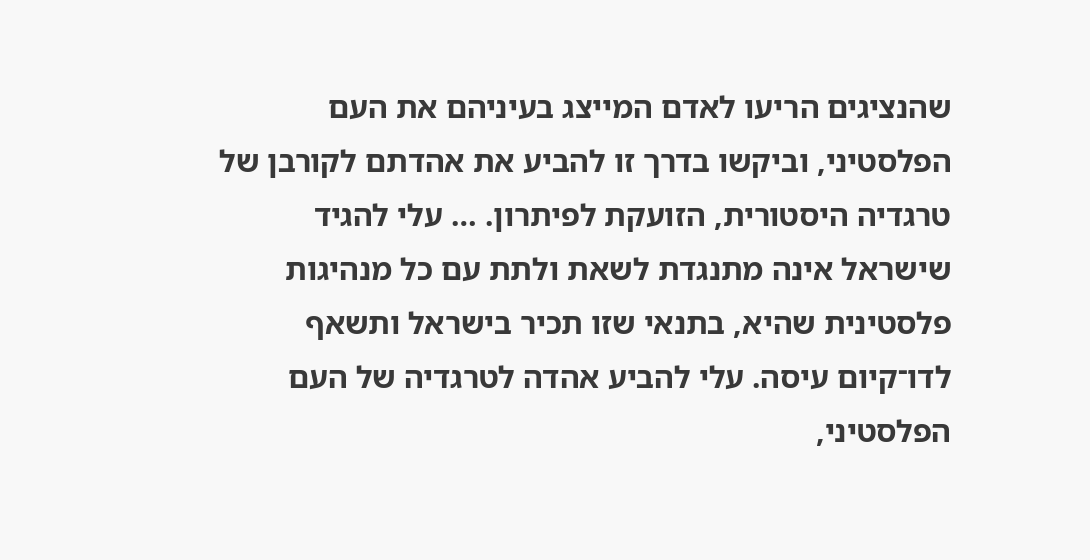שהנציגים הריעו לאדם המייצג בעיניהם את העם הפלסטיני, וביקשו בדרך זו להביע את אהדתם לקורבן של טרגדיה היסטורית, הזועקת לפיתרון. … עלי להגיד שישראל אינה מתנגדת לשאת ולתת עם כל מנהיגות פלסטינית שהיא, בתנאי שזו תכיר בישראל ותשאף לדו־קיום עיסה. עלי להביע אהדה לטרגדיה של העם הפלסטיני,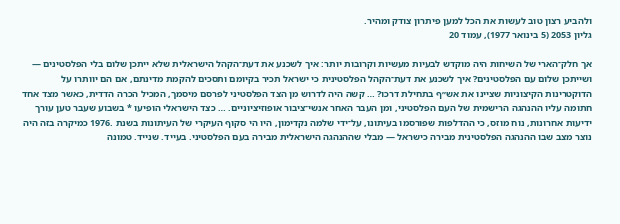ולהביע רצון טוב לעשות את הכל למען פיתרון צודק ומהיר.
גליון 2053 (5 בינואר 1977), עמוד 20

אך חלק־הארי של השיחות היה מוקדש לבעיות מעשיות וקרובות יותר: איך לשכנע את דעת־הקהל הישראלית שלא ייתכן שלום בלי הפלסטינים — ושייתכן שלום עם הפלסטינים? איך לשכנע את דעת־הקהל הפלסטינית כי ישראל תכיר בקיומם ותסכים להקמת מדינתם, אם הם יוותרו על הדוקטרינות הקיצוניות שציינו את אש״ף בתחילת דרכו? … קשה היה לדרוש מן הצד הפלסטיני לפרסם מיסמך, המכיל הכרה הדדית, כאשר מצד אחד חתומה עליו ההנהגה הרישמית של העם הפלסטיני, ומן העבר האחר אנשי־ציבור אופוזיציוניים. … כצד הישראלי הופיעו * בשבוע שעבר טען עורך ידיעות אחרונות, נוח מוזס, כי ההדלפות שפורסמו בעיתונו, על־ידי שלמה נקדימון, היו הי סקוף העיקרי של העיתונות בשנת .1976 כמיקרה בזה היה נוצר מצב שבו ההנהגה הפלסטינית מבירה כישראל — מבלי שההנהגה הישראלית מבירה בעם הפלסטיני. בעייד. שנייד. טמונה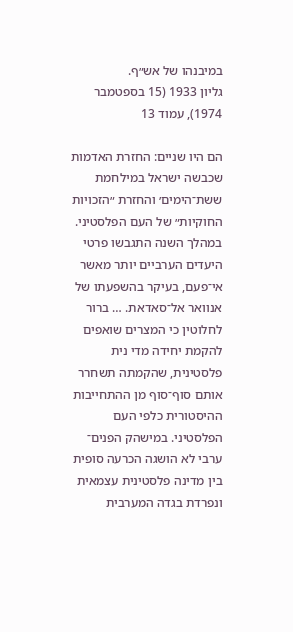במיבנהו של אש״ף.
גליון 1933 (15 בספטמבר 1974), עמוד 13

הם היו שניים: החזרת האדמות שכבשה ישראל במילחמת ששת־הימים׳ והחזרת ״הזכויות החוקיות״ של העם הפלסטיני. במהלך השנה התגבשו פרטי היעדים הערביים יותר מאשר אי־פעם, בעיקר בהשפעתו של אנוואר אל־סאדאת. … ברור לחלוטין כי המצרים שואפים להקמת יחידה מדי נית פלסטינית, שהקמתה תשחרר אותם סוף־סוף מן ההתחייבות ההיסטורית כלפי העם הפלסטיני. במישהק הפנים־ ערבי לא הושגה הכרעה סופית בין מדינה פלסטינית עצמאית ונפרדת בגדה המערבית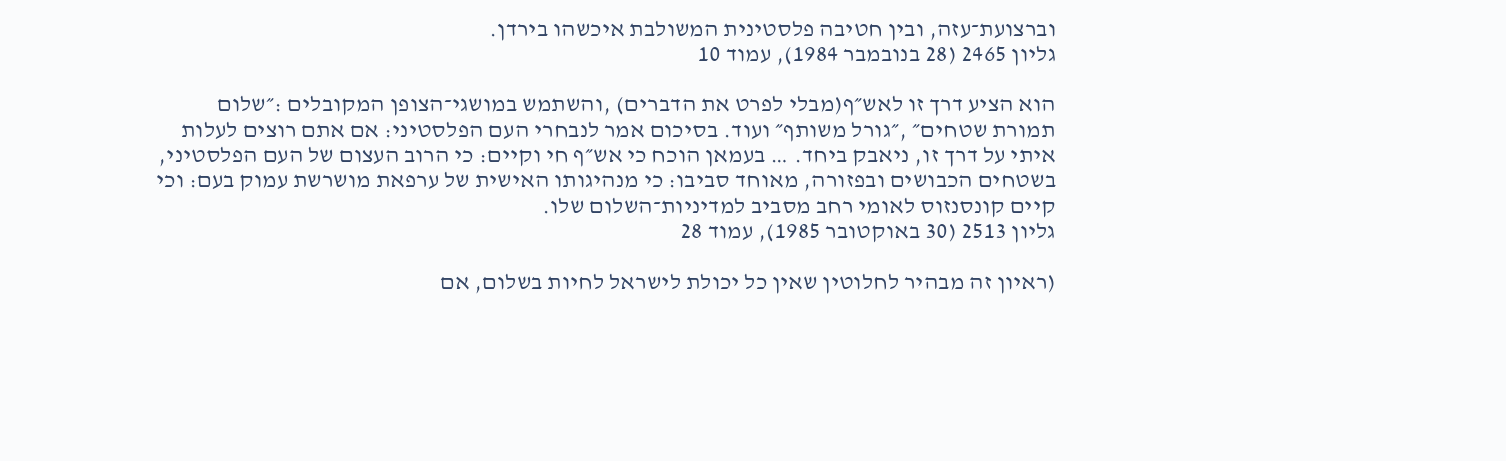וברצועת־עזה, ובין חטיבה פלסטינית המשולבת איכשהו בירדן.
גליון 2465 (28 בנובמבר 1984), עמוד 10

הוא הציע דרך זו לאש״ף(מבלי לפרט את הדברים) ,והשתמש במושגי־הצופן המקובלים :״שלום תמורת שטחים״ ,״גורל משותף״ ועוד. בסיכום אמר לנבחרי העם הפלסטיני: אם אתם רוצים לעלות איתי על דרך זו, ניאבק ביחד. … בעמאן הוכח כי אש״ף חי וקיים: כי הרוב העצום של העם הפלסטיני, בשטחים הכבושים ובפזורה, מאוחד סביבו: כי מנהיגותו האישית של ערפאת מושרשת עמוק בעם: וכי קיים קונסנזוס לאומי רחב מסביב למדיניות־השלום שלו.
גליון 2513 (30 באוקטובר 1985), עמוד 28

(ראיון זה מבהיר לחלוטין שאין כל יכולת לישראל לחיות בשלום, אם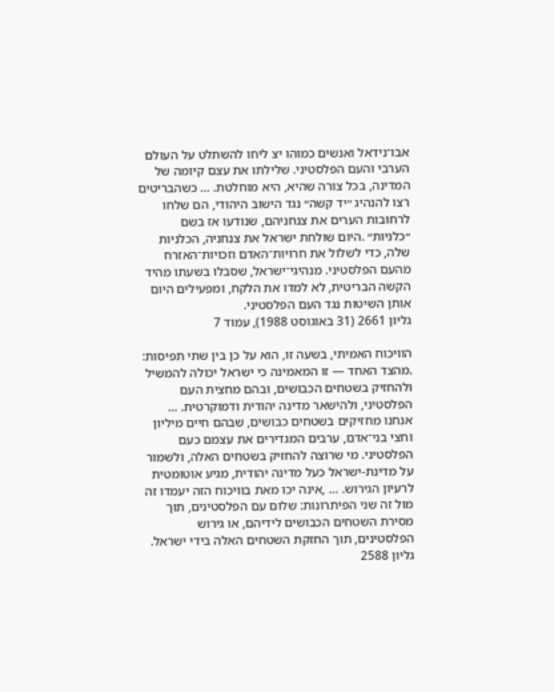אבו־נידאל ואנשים כמוהו יצ ליחו להשתלט על העולם הערבי והעם הפלסטיני. שלילתו את עצם קיומה של המדינה, בכל צורה שהיא, היא מוחלטת. … כשהבריטים רצו להנהיג ״יד קשה״ נגד הישוב היהודי, הם שלחו לרחובות הערים את צנחניהם, שנודעו אז בשם ״כלניות״ .היום שולחת ישראל את צנחניה, הכלניות שלה, כדי לשלול את חרויות־האדם וזכויות־האזרח מהעם הפלסטיני. מנהיגי־ישראל, שסבלו בשעתו מהיד הקשה הבריטית, לא למדו את הלקח, ומפעילים היום אותן השיטות נגד העם הפלסטיני.
גליון 2661 (31 באוגוסט 1988), עמוד 7

הוויכוח האמיתי, בשעה זו, הוא על כן בין שתי תפיסות: .מהצד האחד — זו המאמינה כי ישראל יכולה להמשיל ולהחזיק בשטחים הכבושים, ובהם מחצית העם הפלסטיני, ולהישאר מדינה יהודית ודמוקרטית. … אנחנו מחזיקים בשטחים כבושים, שבהם חיים מיליון וחצי בני־אדם, ערבים המגדירים את עצמם כעם הפלסטיני. מי שרוצה להחזיק בשטחים האלה, ולשמור על מדינת-ישראל כעל מדינה יהודית, מגיע אוטומטית לרעיון הגירוש. … ,אינה יכו מאת בוויכוח הזה יעמדו זה מול זה שני הפיתרונות: שלום עם הפלסטינים, תוך מסירת השטחים הכבושים לידיהם, או גירוש הפלסטינים, תוך החזקת השטחים האלה בידי ישראל.
גליון 2588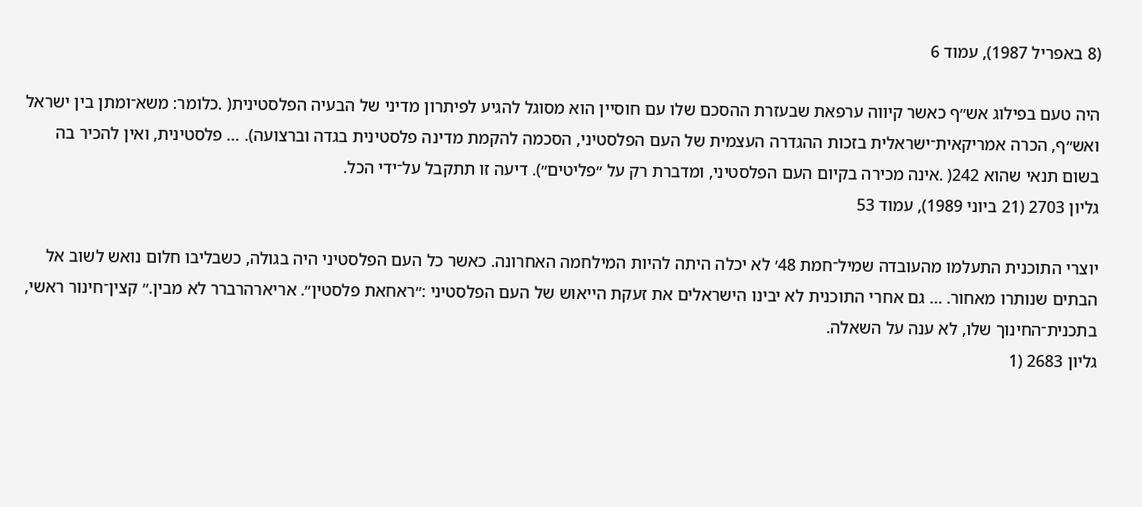(8 באפריל 1987), עמוד 6

היה טעם בפילוג אש״ף כאשר קיווה ערפאת שבעזרת ההסכם שלו עם חוסיין הוא מסוגל להגיע לפיתרון מדיני של הבעיה הפלסטינית( .כלומר: משא־ומתן בין ישראל ואש״ף, הכרה אמריקאית־ישראלית בזכות ההגדרה העצמית של העם הפלסטיני, הסכמה להקמת מדינה פלסטינית בגדה וברצועה). … פלסטינית, ואין להכיר בה בשום תנאי שהוא 242( .אינה מכירה בקיום העם הפלסטיני, ומדברת רק על ״פליטים״). דיעה זו תתקבל על־ידי הכל.
גליון 2703 (21 ביוני 1989), עמוד 53

יוצרי התוכנית התעלמו מהעובדה שמיל־חמת 48׳ לא יכלה היתה להיות המילחמה האחרונה. כאשר כל העם הפלסטיני היה בגולה, כשבליבו חלום נואש לשוב אל הבתים שנותרו מאחור. … גם אחרי התוכנית לא יבינו הישראלים את זעקת הייאוש של העם הפלסטיני :״ראחאת פלסטין״. אריארהרברר לא מבין.״ קצין־חינור ראשי, בתכנית־החינוך שלו, לא ענה על השאלה.
גליון 2683 (1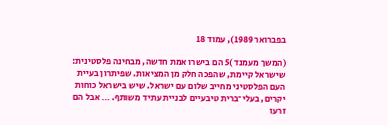בפברואר 1989), עמוד 18

(המשך מעמנד )5 הם בישרו אמת חדשה, מבחינה פלסטינית: שישראל קיימת, שהפכה חלק מן המציאות. שפיתרון בעיית העם הפלסטיני מחייב שלום עם ישראל. שיש בישראל כוחות יקרים, בעלי־ברית טיבעיים לבניית עתיד משותף. … אבל הם זרעו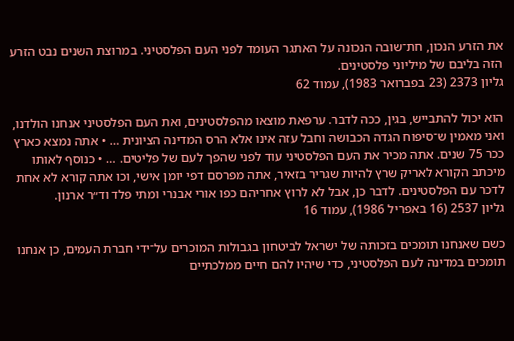את הזרע הנכון, חת־שובה הנכונה על האתגר העומד לפני העם הפלסטיני. במרוצת השנים נבט הזרע הזה בליבם של מיליוני פלסטינים.
גליון 2373 (23 בפברואר 1983), עמוד 62

הוא יכול להתבייש, בגין, ככה לדבר. ערפאת מוצאו מהפלסטינים, ואת העם הפלסטיני אנחנו הולדנו, ואני מאמין ש־סיפוח הגדה הכבושה וחבל עזה אינו אלא הרס המדינה הציונית … • אתה נמצא כארץ ככר 75 שנים. אתה מכיר את העם הפלסטיני עוד לפני שהפך לעם של פליטים. … • כנוסף לאותו מיכתב הקורא לאריק שרץ להיות שגריר בזאיר, אתה מפרסם דפי יומן אישי, וכו אתה קורא לא אחת לדכר עם הפלסטינים. לדבר כן, אבל לא לרוץ אחריהם כפו אורי אבנרי ומתי פלד וד״ר ארנון.
גליון 2537 (16 באפריל 1986), עמוד 16

כשם שאנחנו תומכים בזכותה של ישראל לביטחון בגבולות המוכרים על־ידי חברת העמים, כן אנחנו תומכים במדינה לעם הפלסטיני, כדי שיהיו להם חיים ממלכתיים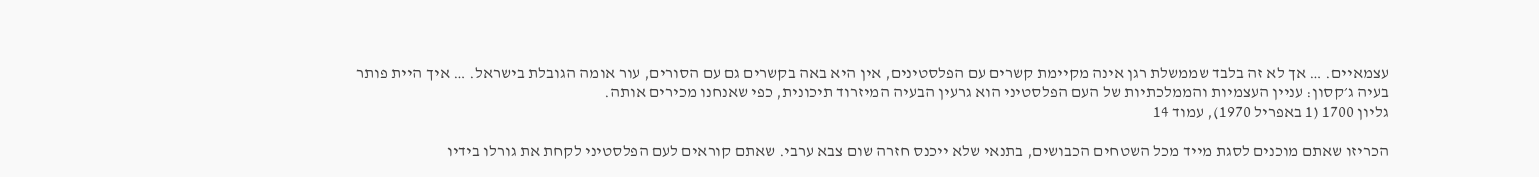עצמאיים. … אך לא זה בלבד שממשלת רגן אינה מקיימת קשרים עם הפלסטינים, אין היא באה בקשרים גם עם הסורים, עור אומה הגובלת בישראל. … איך היית פותר בעיה ג׳קסון: עניין העצמיות והממלכתיות של העם הפלסטיני הוא גרעין הבעיה המיזרוד תיכונית, כפי שאנחנו מכירים אותה.
גליון 1700 (1 באפריל 1970), עמוד 14

הכריזו שאתם מוכנים לסגת מייד מכל השטחים הכבושים, בתנאי שלא ייכנס חזרה שום צבא ערבי. שאתם קוראים לעם הפלסטיני לקחת את גורלו בידיו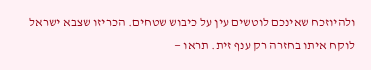ולהיוזכח שאינכם לוטשים עין על כיבוש שטחים. הכריזו שצבא ישראל לוקח איתו בחזרה רק ענף זית. תראו —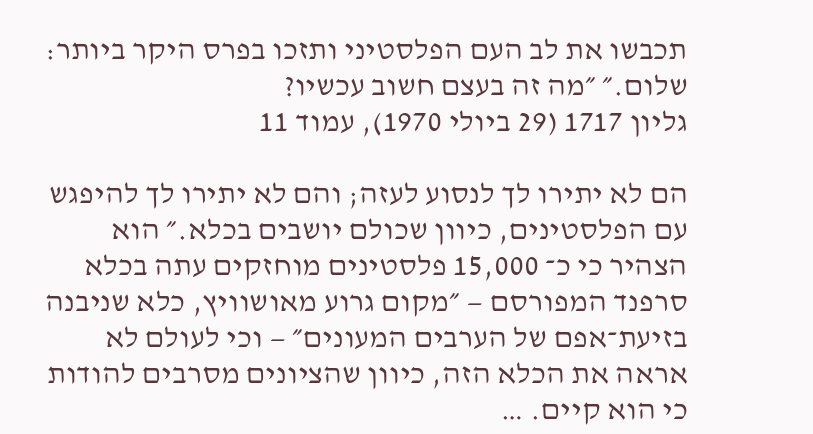תכבשו את לב העם הפלסטיני ותזכו בפרס היקר ביותר: שלום.״ ״מה זה בעצם חשוב עכשיו?
גליון 1717 (29 ביולי 1970), עמוד 11

הם לא יתירו לך לנסוע לעזה; והם לא יתירו לך להיפגש עם הפלסטינים, כיוון שכולם יושבים בכלא.״ הוא הצהיר כי כ־ 15,000 פלסטינים מוחזקים עתה בכלא סרפנד המפורסם — ״מקום גרוע מאושוויץ, כלא שניבנה בזיעת־אפם של הערבים המעונים״ — וכי לעולם לא אראה את הכלא הזה, כיוון שהציונים מסרבים להודות כי הוא קיים. …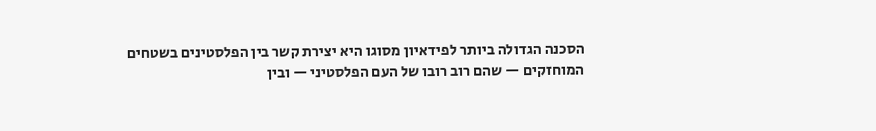הסכנה הגדולה ביותר לפידאיון מסוגו היא יצירת קשר בין הפלסטינים בשטחים המוחזקים — שהם רוב רובו של העם הפלסטיני — ובין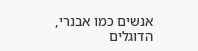אנשים כמו אבנרי, הדוגלים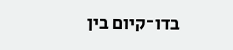בדו־קיום בין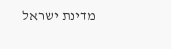מדינת ישראל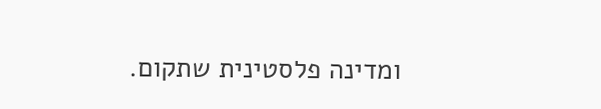ומדינה פלסטינית שתקום.